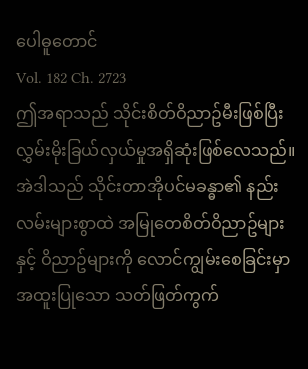ပေါဓူတောင်
Vol. 182 Ch. 2723
ဤအရာသည် သိုင်းစိတ်ဝိညာဥ်မီးဖြစ်ပြီး လွှမ်းမိုးခြယ်လှယ်မှုအရှိဆုံးဖြစ်လေသည်။ အဲဒါသည် သိုင်းတာအိုပင်မခန္ဓာ၏ နည်းလမ်းများစွာထဲ အမြုတေစိတ်ဝိညာဥ်များနှင့် ဝိညာဥ်များကို လောင်ကျွမ်းစေခြင်းမှာ အထူးပြုသော သတ်ဖြတ်ကွက်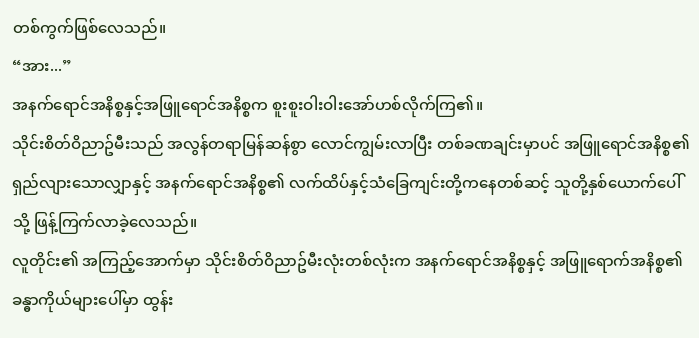တစ်ကွက်ဖြစ်လေသည်။
“အား...”
အနက်ရောင်အနိစ္စနှင့်အဖြူရောင်အနိစ္စက စူးစူးဝါးဝါးအော်ဟစ်လိုက်ကြ၏။
သိုင်းစိတ်ဝိညာဥ်မီးသည် အလွန်တရာမြန်ဆန်စွာ လောင်ကျွမ်းလာပြီး တစ်ခဏချင်းမှာပင် အဖြူရောင်အနိစ္စ၏ ရှည်လျားသောလျှာနှင့် အနက်ရောင်အနိစ္စ၏ လက်ထိပ်နှင့်သံခြေကျင်းတို့ကနေတစ်ဆင့် သူတို့နှစ်ယောက်ပေါ်သို့ ဖြန့်ကြက်လာခဲ့လေသည်။
လူတိုင်း၏ အကြည့်အောက်မှာ သိုင်းစိတ်ဝိညာဥ်မီးလုံးတစ်လုံးက အနက်ရောင်အနိစ္စနှင့် အဖြူရောက်အနိစ္စ၏ ခန္ဓာကိုယ်များပေါ်မှာ ထွန်း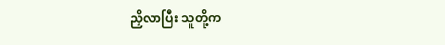ညှိလာပြီး သူတို့က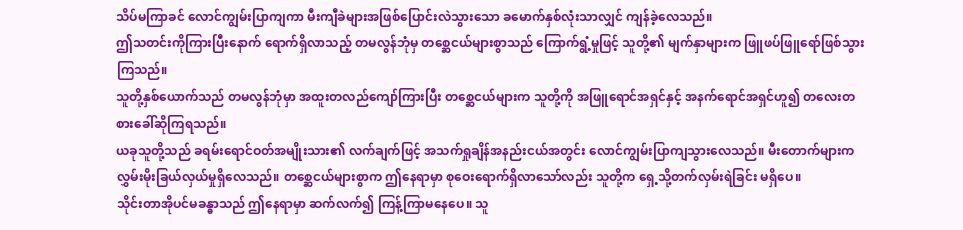သိပ်မကြာခင် လောင်ကျွမ်းပြာကျကာ မီးကျီခဲများအဖြစ်ပြောင်းလဲသွားသော ခမောက်နှစ်လုံးသာလျှင် ကျန်ခဲ့လေသည်။
ဤသတင်းကိုကြားပြီးနောက် ရောက်ရှိလာသည့် တမလွန်ဘုံမှ တစ္ဆေငယ်များစွာသည် ကြောက်ရွံ့မှုဖြင့် သူတို့၏ မျက်နှာများက ဖြူဖပ်ဖြူရော်ဖြစ်သွားကြသည်။
သူတို့နှစ်ယောက်သည် တမလွန်ဘုံမှာ အထူးတလည်ကျော်ကြားပြီး တစ္ဆေငယ်များက သူတို့ကို အဖြူရောင်အရှင်နှင့် အနက်ရောင်အရှင်ဟူ၍ တလေးတစားခေါ်ဆိုကြရသည်။
ယခုသူတို့သည် ခရမ်းရောင်ဝတ်အမျိုးသား၏ လက်ချက်ဖြင့် အသက်ရှုချိန်အနည်းငယ်အတွင်း လောင်ကျွမ်းပြာကျသွားလေသည်။ မီးတောက်များက လွှမ်းမိုးခြယ်လှယ်မှုရှိလေသည်။ တစ္ဆေငယ်များစွာက ဤနေရာမှာ စုဝေးရောက်ရှိလာသော်လည်း သူတို့က ရှေ့သို့တက်လှမ်းရဲခြင်း မရှိပေ။
သိုင်းတာအိုပင်မခန္ဓာသည် ဤနေရာမှာ ဆက်လက်၍ ကြန့်ကြာမနေပေ။ သူ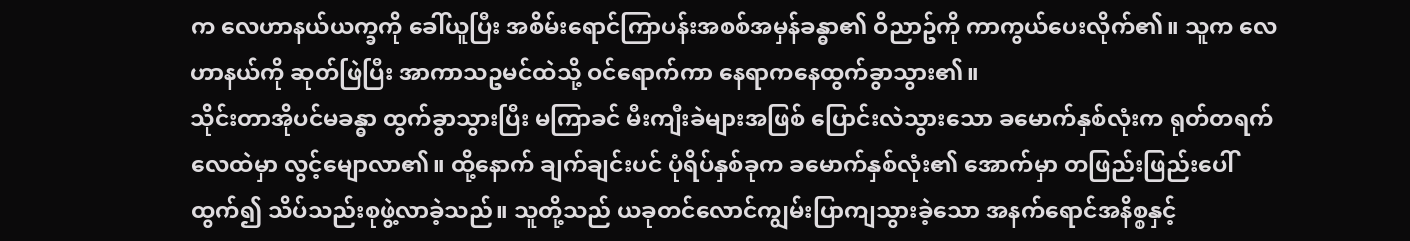က လေဟာနယ်ယက္ခကို ခေါ်ယူပြီး အစိမ်းရောင်ကြာပန်းအစစ်အမှန်ခန္ဓာ၏ ဝိညာဥ်ကို ကာကွယ်ပေးလိုက်၏။ သူက လေဟာနယ်ကို ဆုတ်ဖြဲပြီး အာကာသဥမင်ထဲသို့ ဝင်ရောက်ကာ နေရာကနေထွက်ခွာသွား၏။
သိုင်းတာအိုပင်မခန္ဓာ ထွက်ခွာသွားပြီး မကြာခင် မီးကျီးခဲများအဖြစ် ပြောင်းလဲသွားသော ခမောက်နှစ်လုံးက ရုတ်တရက် လေထဲမှာ လွင့်မျောလာ၏။ ထို့နောက် ချက်ချင်းပင် ပုံရိပ်နှစ်ခုက ခမောက်နှစ်လုံး၏ အောက်မှာ တဖြည်းဖြည်းပေါ်ထွက်၍ သိပ်သည်းစုဖွဲ့လာခဲ့သည်။ သူတို့သည် ယခုတင်လောင်ကျွမ်းပြာကျသွားခဲ့သော အနက်ရောင်အနိစ္စနှင့်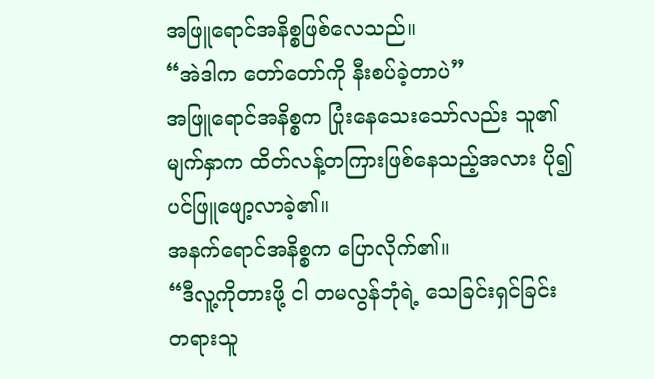အဖြူရောင်အနိစ္စဖြစ်လေသည်။
“အဲဒါက တော်တော်ကို နီးစပ်ခဲ့တာပဲ”
အဖြူရောင်အနိစ္စက ပြုံးနေသေးသော်လည်း သူ၏ မျက်နှာက ထိတ်လန့်တကြားဖြစ်နေသည့်အလား ပို၍ပင်ဖြူဖျော့လာခဲ့၏။
အနက်ရောင်အနိစ္စက ပြောလိုက်၏။
“ဒီလူ့ကိုတားဖို့ ငါ တမလွန်ဘုံရဲ့ သေခြင်းရှင်ခြင်းတရားသူ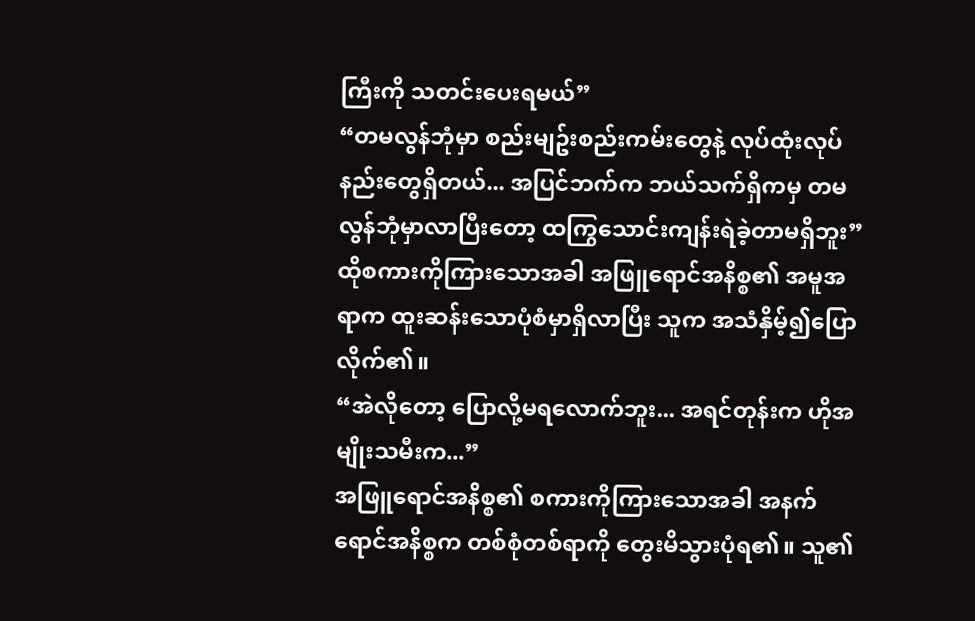ကြီးကို သတင်းပေးရမယ်”
“တမလွန်ဘုံမှာ စည်းမျဥ်းစည်းကမ်းတွေနဲ့ လုပ်ထုံးလုပ်နည်းတွေရှိတယ်... အပြင်ဘက်က ဘယ်သက်ရှိကမှ တမလွန်ဘုံမှာလာပြီးတော့ ထကြွသောင်းကျန်းရဲခဲ့တာမရှိဘူး”
ထိုစကားကိုကြားသောအခါ အဖြူရောင်အနိစ္စ၏ အမူအရာက ထူးဆန်းသောပုံစံမှာရှိလာပြီး သူက အသံနှိမ့်၍ပြောလိုက်၏။
“အဲလိုတော့ ပြောလို့မရလောက်ဘူး... အရင်တုန်းက ဟိုအမျိုးသမီးက...”
အဖြူရောင်အနိစ္စ၏ စကားကိုကြားသောအခါ အနက်ရောင်အနိစ္စက တစ်စုံတစ်ရာကို တွေးမိသွားပုံရ၏။ သူ၏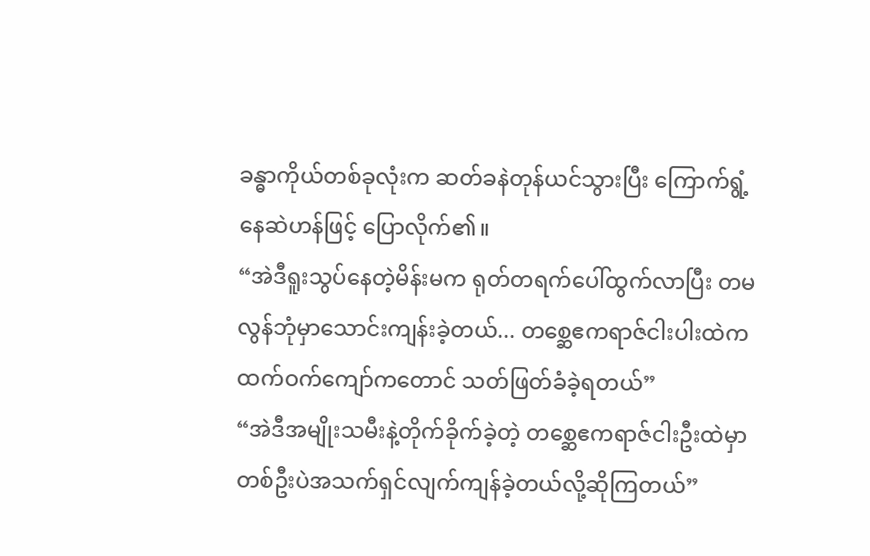ခန္ဓာကိုယ်တစ်ခုလုံးက ဆတ်ခနဲတုန်ယင်သွားပြီး ကြောက်ရွံ့နေဆဲဟန်ဖြင့် ပြောလိုက်၏။
“အဲဒီရူးသွပ်နေတဲ့မိန်းမက ရုတ်တရက်ပေါ်ထွက်လာပြီး တမလွန်ဘုံမှာသောင်းကျန်းခဲ့တယ်... တစ္ဆေဧကရာဇ်ငါးပါးထဲက ထက်ဝက်ကျော်ကတောင် သတ်ဖြတ်ခံခဲ့ရတယ်”
“အဲဒီအမျိုးသမီးနဲ့တိုက်ခိုက်ခဲ့တဲ့ တစ္ဆေဧကရာဇ်ငါးဦးထဲမှာ တစ်ဦးပဲအသက်ရှင်လျက်ကျန်ခဲ့တယ်လို့ဆိုကြတယ်”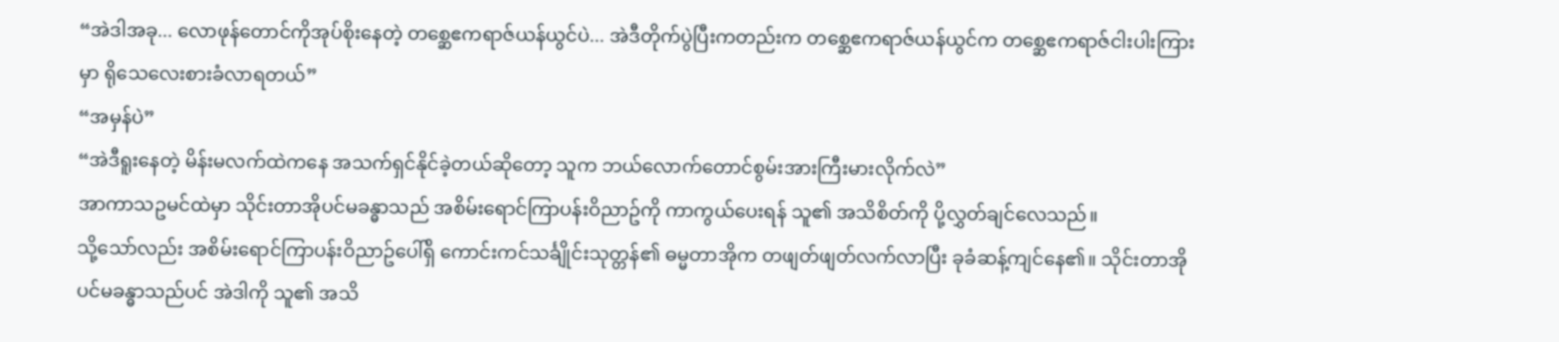“အဲဒါအခု... လောဖုန်တောင်ကိုအုပ်စိုးနေတဲ့ တစ္ဆေဧကရာဇ်ယန်ယွင်ပဲ... အဲဒီတိုက်ပွဲပြီးကတည်းက တစ္ဆေဧကရာဇ်ယန်ယွင်က တစ္ဆေဧကရာဇ်ငါးပါးကြားမှာ ရိုသေလေးစားခံလာရတယ်”
“အမှန်ပဲ”
“အဲဒီရူးနေတဲ့ မိန်းမလက်ထဲကနေ အသက်ရှင်နိုင်ခဲ့တယ်ဆိုတော့ သူက ဘယ်လောက်တောင်စွမ်းအားကြီးမားလိုက်လဲ”
အာကာသဥမင်ထဲမှာ သိုင်းတာအိုပင်မခန္ဓာသည် အစိမ်းရောင်ကြာပန်းဝိညာဥ်ကို ကာကွယ်ပေးရန် သူ၏ အသိစိတ်ကို ပို့လွှတ်ချင်လေသည်။
သို့သော်လည်း အစိမ်းရောင်ကြာပန်းဝိညာဥ်ပေါ်ရှိ ကောင်းကင်သင်္ချိုင်းသုတ္တန်၏ ဓမ္မတာအိုက တဖျတ်ဖျတ်လက်လာပြီး ခုခံဆန့်ကျင်နေ၏။ သိုင်းတာအိုပင်မခန္ဓာသည်ပင် အဲဒါကို သူ၏ အသိ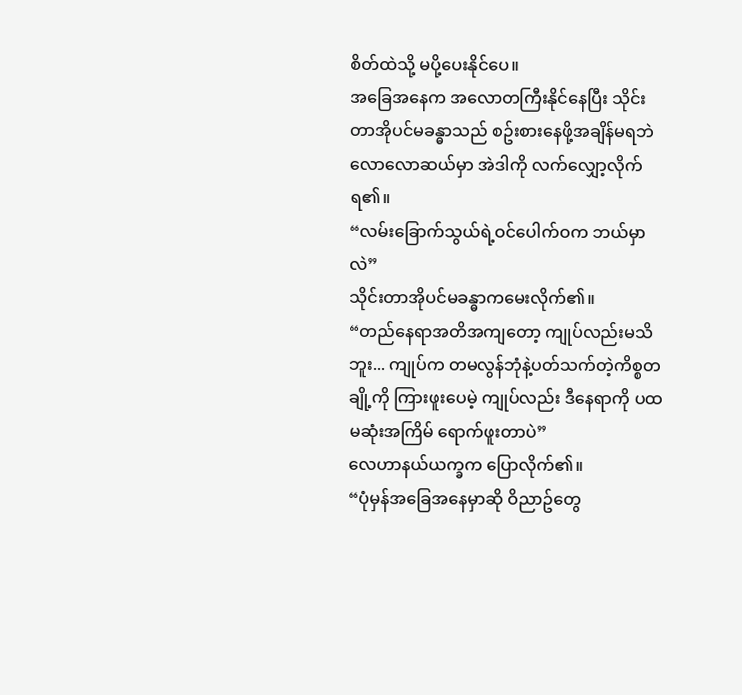စိတ်ထဲသို့ မပို့ပေးနိုင်ပေ။
အခြေအနေက အလောတကြီးနိုင်နေပြီး သိုင်းတာအိုပင်မခန္ဓာသည် စဥ်းစားနေဖို့အချိန်မရဘဲ လောလောဆယ်မှာ အဲဒါကို လက်လျှော့လိုက်ရ၏။
“လမ်းခြောက်သွယ်ရဲ့ဝင်ပေါက်ဝက ဘယ်မှာလဲ”
သိုင်းတာအိုပင်မခန္ဓာကမေးလိုက်၏။
“တည်နေရာအတိအကျတော့ ကျုပ်လည်းမသိဘူး... ကျုပ်က တမလွန်ဘုံနဲ့ပတ်သက်တဲ့ကိစ္စတချို့ကို ကြားဖူးပေမဲ့ ကျုပ်လည်း ဒီနေရာကို ပထမဆုံးအကြိမ် ရောက်ဖူးတာပဲ”
လေဟာနယ်ယက္ခက ပြောလိုက်၏။
“ပုံမှန်အခြေအနေမှာဆို ဝိညာဥ်တွေ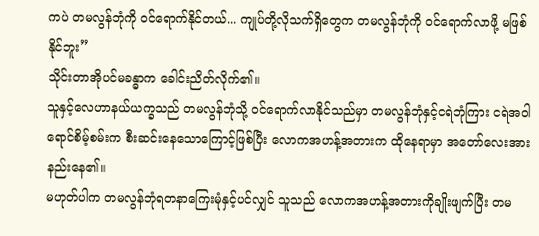ကပဲ တမလွန်ဘုံကို ဝင်ရောက်နိုင်တယ်... ကျုပ်တို့လိုသက်ရှိတွေက တမလွန်ဘုံကို ဝင်ရောက်လာဖို့ မဖြစ်နိုင်ဘူး”
သိုင်းတာအိုပင်မခန္ဓာက ခေါင်းညိတ်လိုက်၏။
သူနှင့်လေဟာနယ်ယက္ခသည် တမလွန်ဘုံသို့ ဝင်ရောက်လာနိုင်သည်မှာ တမလွန်ဘုံနှင့်ငရဲဘုံကြား ငရဲအဝါရောင်စိမ့်စမ်းက စီးဆင်းနေသောကြောင့်ဖြစ်ပြီး လောကအဟန့်အတားက ထိုနေရာမှာ အတော်လေးအားနည်းနေ၏။
မဟုတ်ပါက တမလွန်ဘုံရတနာကြေးမုံနှင့်ပင်လျှင် သူသည် လောကအဟန့်အတားကိုချိုးဖျက်ပြီး တမ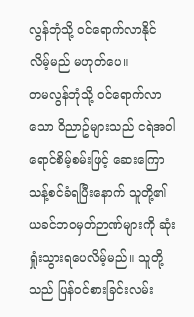လွန်ဘုံသို့ ဝင်ရောက်လာနိုင်လိမ့်မည် မဟုတ်ပေ။
တမလွန်ဘုံသို့ ဝင်ရောက်လာသော ဝိညာဥ်များသည် ငရဲအဝါရောင်စိမ့်စမ်းဖြင့် ဆေးကြောသန့်စင်ခံရပြီးနောက် သူတို့၏ ယခင်ဘဝမှတ်ဉာဏ်များကို ဆုံးရှုံးသွားရပေလိမ့်မည်။ သူတို့သည် ပြန်ဝင်စားခြင်းလမ်း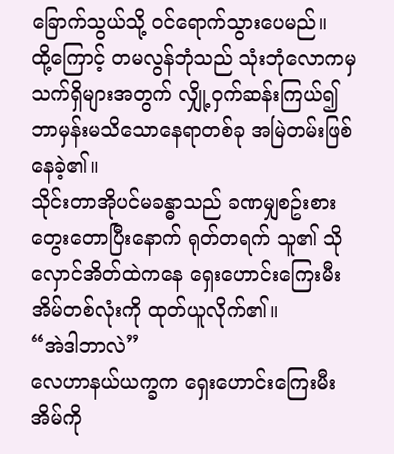ခြောက်သွယ်သို့ ဝင်ရောက်သွားပေမည်။
ထို့ကြောင့် တမလွန်ဘုံသည် သုံးဘုံလောကမှ သက်ရှိများအတွက် လျှို့ဝှက်ဆန်းကြယ်၍ ဘာမှန်းမသိသောနေရာတစ်ခု အမြဲတမ်းဖြစ်နေခဲ့၏။
သိုင်းတာအိုပင်မခန္ဓာသည် ခဏမျှစဥ်းစားတွေးတောပြီးနောက် ရုတ်တရက် သူ၏ သိုလှောင်အိတ်ထဲကနေ ရှေးဟောင်းကြေးမီးအိမ်တစ်လုံးကို ထုတ်ယူလိုက်၏။
“အဲဒါဘာလဲ”
လေဟာနယ်ယက္ခက ရှေးဟောင်းကြေးမီးအိမ်ကို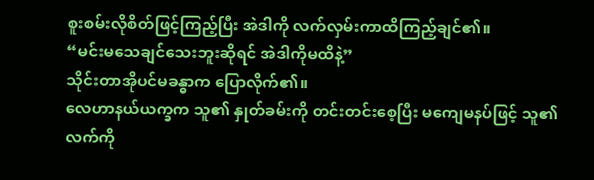စူးစမ်းလိုစိတ်ဖြင့်ကြည့်ပြီး အဲဒါကို လက်လှမ်းကာထိကြည့်ချင်၏။
“မင်းမသေချင်သေးဘူးဆိုရင် အဲဒါကိုမထိနဲ့”
သိုင်းတာအိုပင်မခန္ဓာက ပြောလိုက်၏။
လေဟာနယ်ယက္ခက သူ၏ နှုတ်ခမ်းကို တင်းတင်းစေ့ပြီး မကျေမနပ်ဖြင့် သူ၏ လက်ကို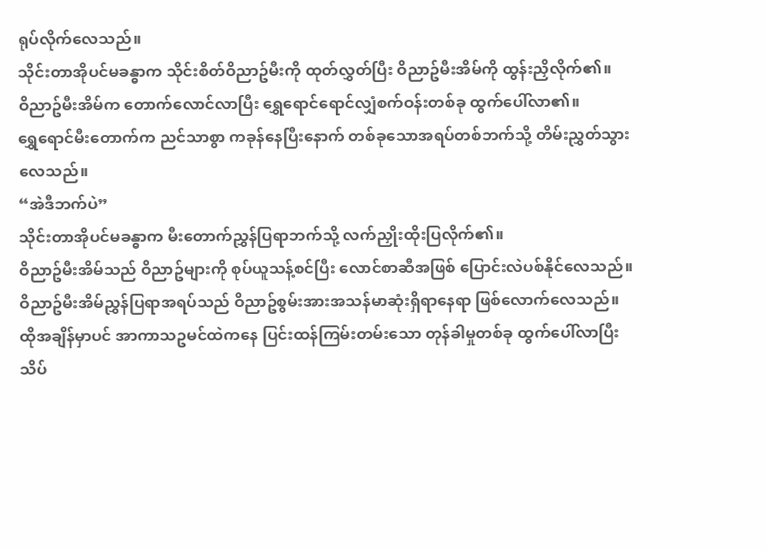ရုပ်လိုက်လေသည်။
သိုင်းတာအိုပင်မခန္ဓာက သိုင်းစိတ်ဝိညာဥ်မီးကို ထုတ်လွှတ်ပြီး ဝိညာဥ်မီးအိမ်ကို ထွန်းညှိလိုက်၏။
ဝိညာဥ်မီးအိမ်က တောက်လောင်လာပြီး ရွှေရောင်ရောင်လျှံစက်ဝန်းတစ်ခု ထွက်ပေါ်လာ၏။
ရွှေရောင်မီးတောက်က ညင်သာစွာ ကခုန်နေပြီးနောက် တစ်ခုသောအရပ်တစ်ဘက်သို့ တိမ်းညွှတ်သွားလေသည်။
“အဲဒီဘက်ပဲ”
သိုင်းတာအိုပင်မခန္ဓာက မီးတောက်ညွှန်ပြရာဘက်သို့ လက်ညှိုးထိုးပြလိုက်၏။
ဝိညာဥ်မီးအိမ်သည် ဝိညာဥ်များကို စုပ်ယူသန့်စင်ပြီး လောင်စာဆီအဖြစ် ပြောင်းလဲပစ်နိုင်လေသည်။
ဝိညာဥ်မီးအိမ်ညွှန်ပြရာအရပ်သည် ဝိညာဥ်စွမ်းအားအသန်မာဆုံးရှိရာနေရာ ဖြစ်လောက်လေသည်။
ထိုအချိန်မှာပင် အာကာသဥမင်ထဲကနေ ပြင်းထန်ကြမ်းတမ်းသော တုန်ခါမှုတစ်ခု ထွက်ပေါ်လာပြီး သိပ်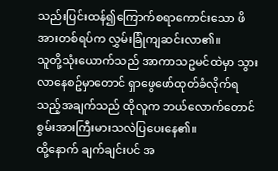သည်းပြင်းထန်၍ကြောက်စရာကောင်းသော ဖိအားတစ်ရပ်က လွှမ်းခြုံကျဆင်းလာ၏။
သူတို့သုံးယောက်သည် အာကာသဥမင်ထဲမှာ သွားလာနေစဥ်မှာတောင် ရှာဖွေဖော်ထုတ်ခံလိုက်ရသည့်အချက်သည် ထိုလူက ဘယ်လောက်တောင်စွမ်းအားကြီးမားသလဲပြပေးနေ၏။
ထို့နောက် ချက်ချင်းပင် အ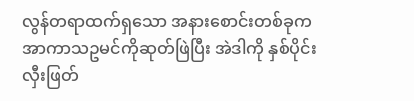လွန်တရာထက်ရှသော အနားစောင်းတစ်ခုက အာကာသဥမင်ကိုဆုတ်ဖြဲပြီး အဲဒါကို နှစ်ပိုင်းလှီးဖြတ်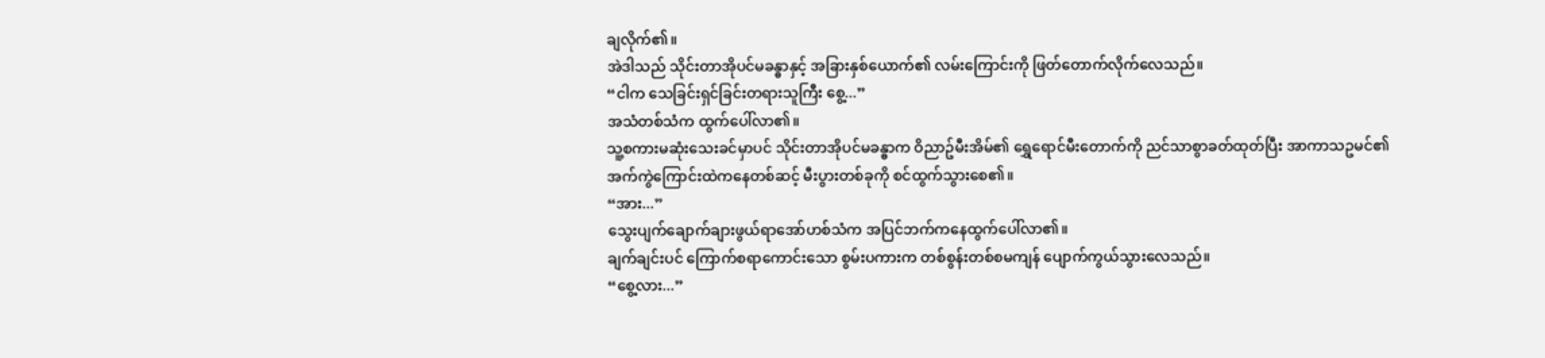ချလိုက်၏။
အဲဒါသည် သိုင်းတာအိုပင်မခန္ဓာနှင့် အခြားနှစ်ယောက်၏ လမ်းကြောင်းကို ဖြတ်တောက်လိုက်လေသည်။
“ငါက သေခြင်းရှင်ခြင်းတရားသူကြီး စွေ့...”
အသံတစ်သံက ထွက်ပေါ်လာ၏။
သူ့စကားမဆုံးသေးခင်မှာပင် သိုင်းတာအိုပင်မခန္ဓာက ဝိညာဥ်မီးအိမ်၏ ရွှေရောင်မီးတောက်ကို ညင်သာစွာခတ်ထုတ်ပြီး အာကာသဥမင်၏ အက်ကွဲကြောင်းထဲကနေတစ်ဆင့် မီးပွားတစ်ခုကို စင်ထွက်သွားစေ၏။
“အား...”
သွေးပျက်ချောက်ချားဖွယ်ရာအော်ဟစ်သံက အပြင်ဘက်ကနေထွက်ပေါ်လာ၏။
ချက်ချင်းပင် ကြောက်စရာကောင်းသော စွမ်းပကားက တစ်စွန်းတစ်စမကျန် ပျောက်ကွယ်သွားလေသည်။
“စွေ့လား...”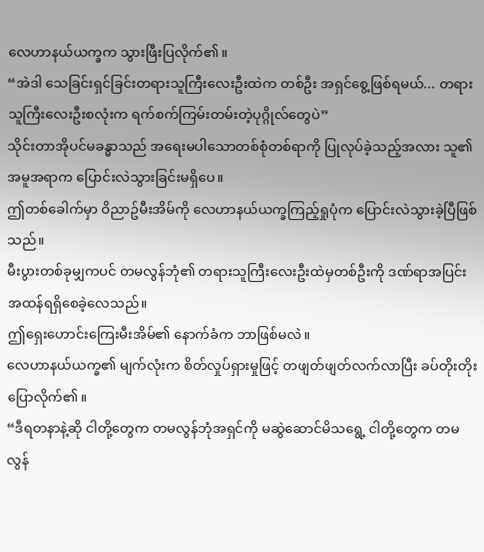လေဟာနယ်ယက္ခက သွားဖြီးပြလိုက်၏။
“အဲဒါ သေခြင်းရှင်ခြင်းတရားသူကြီးလေးဦးထဲက တစ်ဦး အရှင်စွေ့ဖြစ်ရမယ်... တရားသူကြီးလေးဦးစလုံးက ရက်စက်ကြမ်းတမ်းတဲ့ပုဂ္ဂိုလ်တွေပဲ”
သိုင်းတာအိုပင်မခန္ဓာသည် အရေးမပါသောတစ်စုံတစ်ရာကို ပြုလုပ်ခဲ့သည့်အလား သူ၏ အမူအရာက ပြောင်းလဲသွားခြင်းမရှိပေ။
ဤတစ်ခေါက်မှာ ဝိညာဥ်မီးအိမ်ကို လေဟာနယ်ယက္ခကြည့်ရှုပုံက ပြောင်းလဲသွားခဲ့ပြီဖြစ်သည်။
မီးပွားတစ်ခုမျှကပင် တမလွန်ဘုံ၏ တရားသူကြီးလေးဦးထဲမှတစ်ဦးကို ဒဏ်ရာအပြင်းအထန်ရရှိစေခဲ့လေသည်။
ဤရှေးဟောင်းကြေးမီးအိမ်၏ နောက်ခံက ဘာဖြစ်မလဲ။
လေဟာနယ်ယက္ခ၏ မျက်လုံးက စိတ်လှုပ်ရှားမှုဖြင့် တဖျတ်ဖျတ်လက်လာပြီး ခပ်တိုးတိုးပြောလိုက်၏။
“ဒီရတနာနဲ့ဆို ငါတို့တွေက တမလွန်ဘုံအရှင်ကို မဆွဲဆောင်မိသရွေ့ ငါတို့တွေက တမလွန်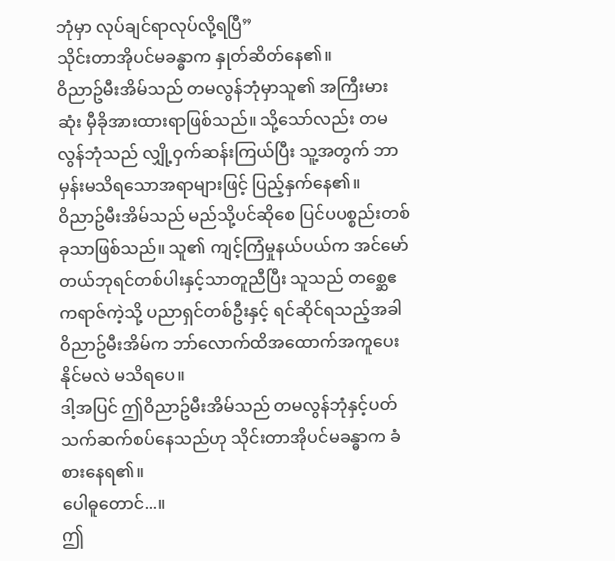ဘုံမှာ လုပ်ချင်ရာလုပ်လို့ရပြီ”
သိုင်းတာအိုပင်မခန္ဓာက နှုတ်ဆိတ်နေ၏။
ဝိညာဥ်မီးအိမ်သည် တမလွန်ဘုံမှာသူ၏ အကြီးမားဆုံး မှီခိုအားထားရာဖြစ်သည်။ သို့သော်လည်း တမလွန်ဘုံသည် လျှို့ဝှက်ဆန်းကြယ်ပြီး သူ့အတွက် ဘာမှန်းမသိရသောအရာများဖြင့် ပြည့်နှက်နေ၏။
ဝိညာဥ်မီးအိမ်သည် မည်သို့ပင်ဆိုစေ ပြင်ပပစ္စည်းတစ်ခုသာဖြစ်သည်။ သူ၏ ကျင့်ကြံမှုနယ်ပယ်က အင်မော်တယ်ဘုရင်တစ်ပါးနှင့်သာတူညီပြီး သူသည် တစ္ဆေဧကရာဇ်ကဲ့သို့ ပညာရှင်တစ်ဦးနှင့် ရင်ဆိုင်ရသည့်အခါ ဝိညာဥ်မီးအိမ်က ဘာ်လောက်ထိအထောက်အကူပေးနိုင်မလဲ မသိရပေ။
ဒါ့အပြင် ဤဝိညာဥ်မီးအိမ်သည် တမလွန်ဘုံနှင့်ပတ်သက်ဆက်စပ်နေသည်ဟု သိုင်းတာအိုပင်မခန္ဓာက ခံစားနေရ၏။
ပေါဓူတောင်...။
ဤ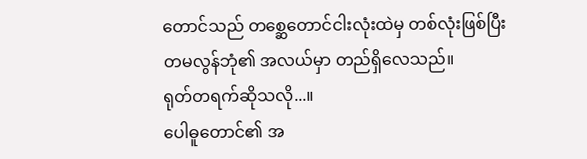တောင်သည် တစ္ဆေတောင်ငါးလုံးထဲမှ တစ်လုံးဖြစ်ပြီး တမလွန်ဘုံ၏ အလယ်မှာ တည်ရှိလေသည်။
ရုတ်တရက်ဆိုသလို...။
ပေါဓူတောင်၏ အ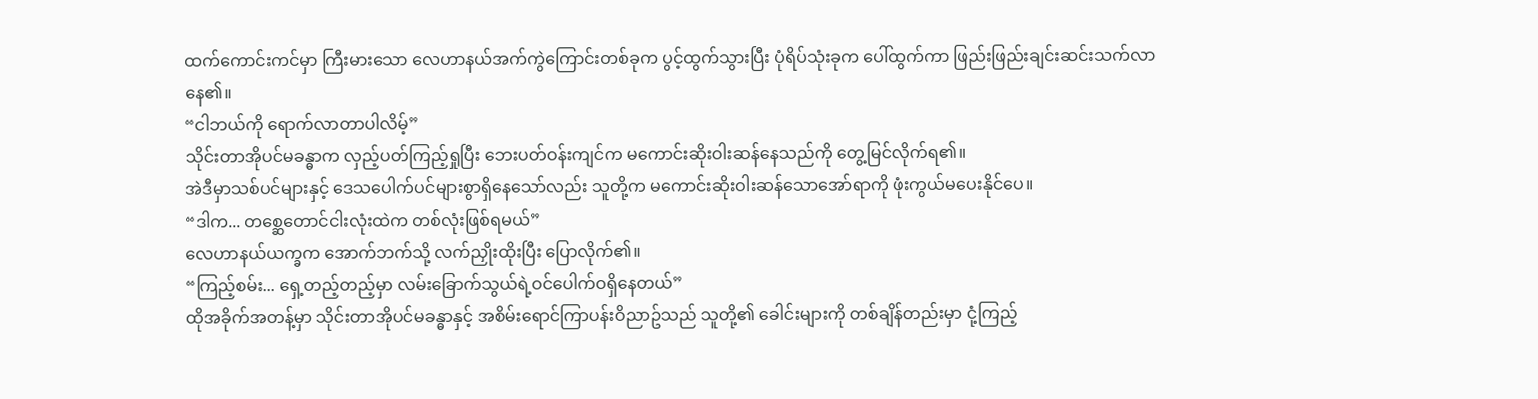ထက်ကောင်းကင်မှာ ကြီးမားသော လေဟာနယ်အက်ကွဲကြောင်းတစ်ခုက ပွင့်ထွက်သွားပြီး ပုံရိပ်သုံးခုက ပေါ်ထွက်ကာ ဖြည်းဖြည်းချင်းဆင်းသက်လာနေ၏။
“ငါဘယ်ကို ရောက်လာတာပါလိမ့်”
သိုင်းတာအိုပင်မခန္ဓာက လှည့်ပတ်ကြည့်ရှုပြီး ဘေးပတ်ဝန်းကျင်က မကောင်းဆိုးဝါးဆန်နေသည်ကို တွေ့မြင်လိုက်ရ၏။
အဲဒီမှာသစ်ပင်များနှင့် ဒေသပေါက်ပင်များစွာရှိနေသော်လည်း သူတို့က မကောင်းဆိုးဝါးဆန်သောအော်ရာကို ဖုံးကွယ်မပေးနိုင်ပေ။
“ဒါက... တစ္ဆေတောင်ငါးလုံးထဲက တစ်လုံးဖြစ်ရမယ်”
လေဟာနယ်ယက္ခက အောက်ဘက်သို့ လက်ညှိုးထိုးပြီး ပြောလိုက်၏။
“ကြည့်စမ်း... ရှေ့တည့်တည့်မှာ လမ်းခြောက်သွယ်ရဲ့ဝင်ပေါက်ဝရှိနေတယ်”
ထိုအခိုက်အတန့်မှာ သိုင်းတာအိုပင်မခန္ဓာနှင့် အစိမ်းရောင်ကြာပန်းဝိညာဥ်သည် သူတို့၏ ခေါင်းများကို တစ်ချိန်တည်းမှာ ငုံ့ကြည့်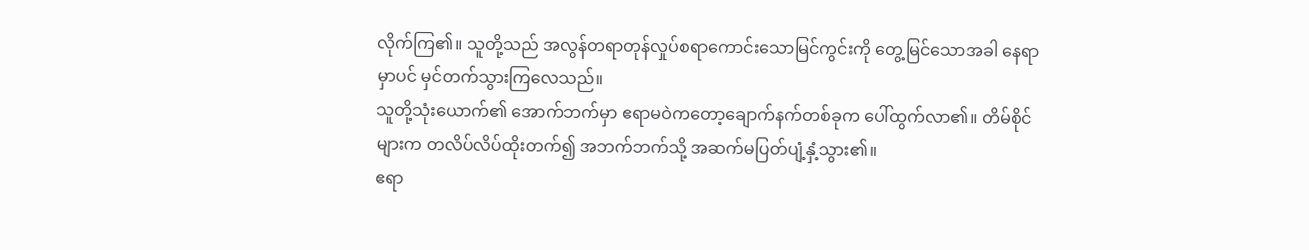လိုက်ကြ၏။ သူတို့သည် အလွန်တရာတုန်လှုပ်စရာကောင်းသောမြင်ကွင်းကို တွေ့မြင်သောအခါ နေရာမှာပင် မှင်တက်သွားကြလေသည်။
သူတို့သုံးယောက်၏ အောက်ဘက်မှာ ဧရာမဝဲကတော့ချောက်နက်တစ်ခုက ပေါ်ထွက်လာ၏။ တိမ်စိုင်များက တလိပ်လိပ်ထိုးတက်၍ အဘက်ဘက်သို့ အဆက်မပြတ်ပျံ့နှံ့သွား၏။
ဧရာ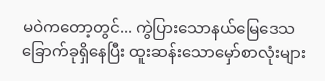မဝဲကတော့တွင်... ကွဲပြားသောနယ်မြေဒေသခြောက်ခုရှိနေပြီး ထူးဆန်းသောမှော်စာလုံးများ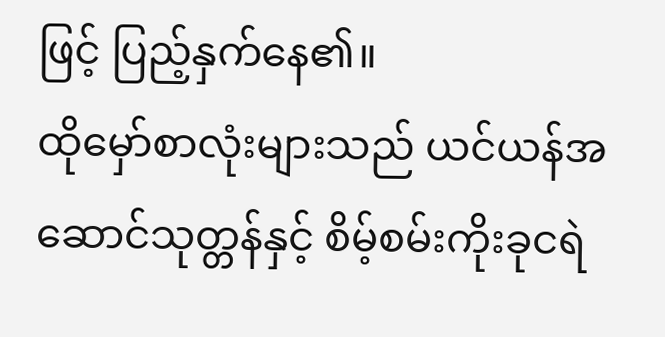ဖြင့် ပြည့်နှက်နေ၏။
ထိုမှော်စာလုံးများသည် ယင်ယန်အဆောင်သုတ္တန်နှင့် စိမ့်စမ်းကိုးခုငရဲ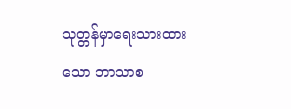သုတ္တန်မှာရေးသားထားသော ဘာသာစ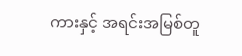ကားနှင့် အရင်းအမြစ်တူ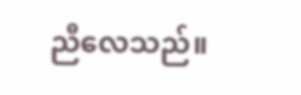ညီလေသည်။